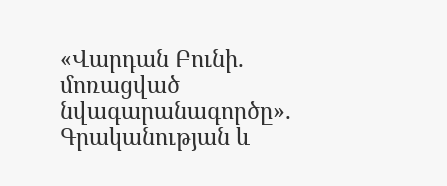«Վարդան Բունի. մոռացված նվագարանագործը». Գրականության և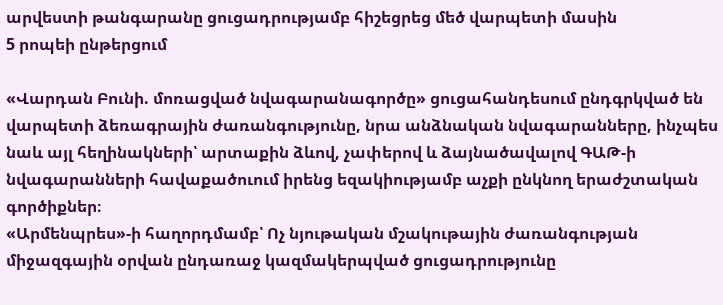արվեստի թանգարանը ցուցադրությամբ հիշեցրեց մեծ վարպետի մասին
5 րոպեի ընթերցում

«Վարդան Բունի. մոռացված նվագարանագործը» ցուցահանդեսում ընդգրկված են վարպետի ձեռագրային ժառանգությունը, նրա անձնական նվագարանները, ինչպես նաև այլ հեղինակների՝ արտաքին ձևով, չափերով և ձայնածավալով ԳԱԹ-ի նվագարանների հավաքածուում իրենց եզակիությամբ աչքի ընկնող երաժշտական
գործիքներ։
«Արմենպրես»-ի հաղորդմամբ՝ Ոչ նյութական մշակութային ժառանգության միջազգային օրվան ընդառաջ կազմակերպված ցուցադրությունը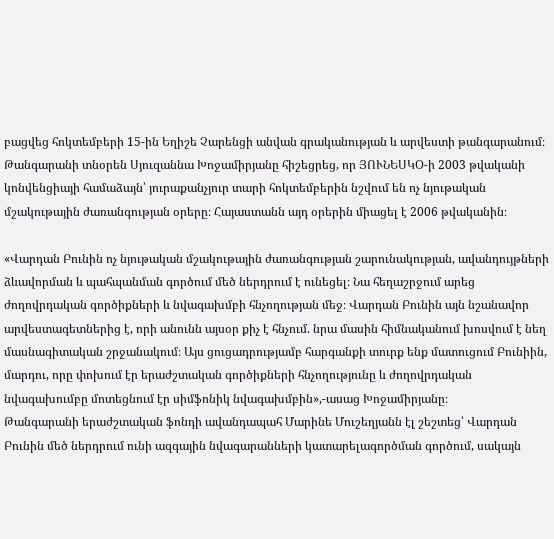բացվեց հոկտեմբերի 15-ին Եղիշե Չարենցի անվան գրականության և արվեստի թանգարանում։
Թանգարանի տնօրեն Սյուզաննա Խոջամիրյանը հիշեցրեց, որ ՅՈՒՆԵՍԿՕ-ի 2003 թվականի կոնվենցիայի համաձայն՝ յուրաքանչյուր տարի հոկտեմբերին նշվում են ոչ նյութական մշակութային ժառանգության օրերը։ Հայաստանն այդ օրերին միացել է 2006 թվականին։

«Վարդան Բունին ոչ նյութական մշակութային ժառանգության շարունակության, ավանդույթների ձևավորման և պահպանման գործում մեծ ներդրում է ունեցել։ Նա հեղաշրջում արեց ժողովրդական գործիքների և նվագախմբի հնչողության մեջ։ Վարդան Բունին այն նշանավոր արվեստագետներից է, որի անունն այսօր քիչ է հնչում. նրա մասին հիմնականում խոսվում է նեղ մասնագիտական շրջանակում։ Այս ցուցադրությամբ հարգանքի տուրք ենք մատուցում Բունիին, մարդու, որը փոխում էր երաժշտական գործիքների հնչողությունը և ժողովրդական նվագախումբը մոտեցնում էր սիմֆոնիկ նվագախմբին»,-ասաց Խոջամիրյանը։
Թանգարանի երաժշտական ֆոնդի ավանդապահ Մարինե Մուշեղյանն էլ շեշտեց՝ Վարդան Բունին մեծ ներդրում ունի ազգային նվագարանների կատարելագործման գործում, սակայն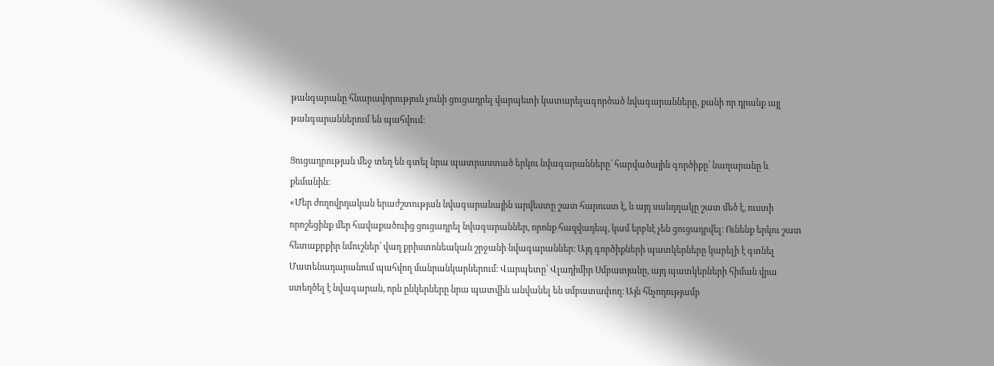թանգարանը հնարավորություն չունի ցուցադրել վարպետի կատարելագործած նվագարանները, քանի որ դրանք այլ թանգարաններում են պահվում։

Ցուցադրության մեջ տեղ են գտել նրա պատրաստած երկու նվագարանները՝ հարվածային գործիքը՝ նաղարանը և քեմանին։
«Մեր ժողովրդական երաժշտության նվագարանային արվեստը շատ հարուստ է, և այդ սանդղակը շատ մեծ է, ուստի որոշեցինք մեր հավաքածուից ցուցադրել նվագարաններ, որոնք հազվադեպ, կամ երբևէ չեն ցուցադրվել։ Ունենք երկու շատ հետաքրքիր նմուշներ՝ վաղ քրիստոնեական շրջանի նվագարաններ։ Այդ գործիքների պատկերները կարելի է գտնել Մատենադարանում պահվող մանրանկարներում։ Վարպետը՝ Վլադիմիր Սմբատյանը, այդ պատկերների հիման վրա ստեղծել է նվագարան, որն ընկերները նրա պատվին անվանել են սմբատափող։ Այն հնչողությամբ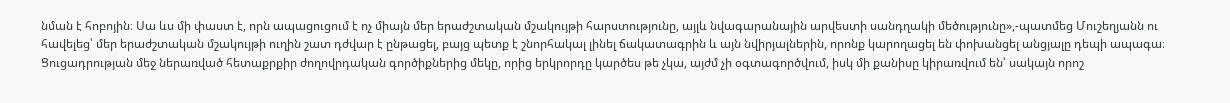նման է հոբոյին։ Սա ևս մի փաստ է, որն ապացուցում է ոչ միայն մեր երաժշտական մշակույթի հարստությունը, այլև նվագարանային արվեստի սանդղակի մեծությունը»,-պատմեց Մուշեղյանն ու հավելեց՝ մեր երաժշտական մշակույթի ուղին շատ դժվար է ընթացել, բայց պետք է շնորհակալ լինել ճակատագրին և այն նվիրյալներին, որոնք կարողացել են փոխանցել անցյալը դեպի ապագա։
Ցուցադրության մեջ ներառված հետաքրքիր ժողովրդական գործիքներից մեկը, որից երկրորդը կարծես թե չկա, այժմ չի օգտագործվում, իսկ մի քանիսը կիրառվում են՝ սակայն որոշ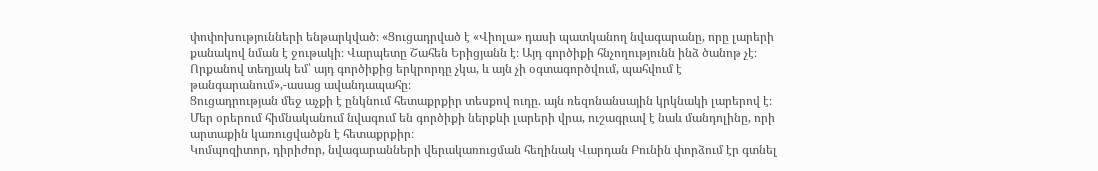փոփոխությունների ենթարկված։ «Ցուցադրված է «Վիոլա» դասի պատկանող նվագարանը, որը լարերի քանակով նման է ջութակի։ Վարպետը Շահեն Երիցյանն է։ Այդ գործիքի հնչողությունն ինձ ծանոթ չէ։ Որքանով տեղյակ եմ՝ այդ գործիքից երկրորդը չկա, և այն չի օգտագործվում, պահվում է թանգարանում»,-ասաց ավանդապահը։
Ցուցադրության մեջ աչքի է ընկնում հետաքրքիր տեսքով ուդը. այն ռեզոնանսային կրկնակի լարերով է։ Մեր օրերում հիմնականում նվագում են գործիքի ներքևի լարերի վրա, ուշագրավ է նաև մանդոլինը, որի արտաքին կառուցվածքն է հետաքրքիր։
Կոմպոզիտոր, դիրիժոր, նվագարանների վերակառուցման հեղինակ Վարդան Բունին փորձում էր գտնել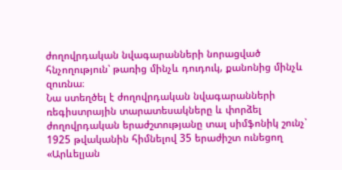ժողովրդական նվագարանների նորացված հնչողություն՝ թառից մինչև դուդուկ, քանոնից մինչև զուռնա։
Նա ստեղծել է ժողովրդական նվագարանների ռեգիստրային տարատեսակները և փորձել ժողովրդական երաժշտությանը տալ սիմֆոնիկ շունչ՝ 1925 թվականին հիմնելով 35 երաժիշտ ունեցող «Արևելյան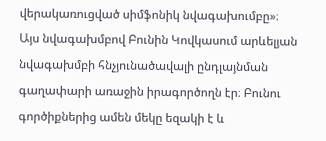վերակառուցված սիմֆոնիկ նվագախումբը»։
Այս նվագախմբով Բունին Կովկասում արևելյան նվագախմբի հնչյունածավալի ընդլայնման գաղափարի առաջին իրագործողն էր։ Բունու գործիքներից ամեն մեկը եզակի է և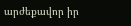արժեքավոր իր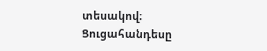տեսակով։
Ցուցահանդեսը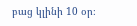բաց կլինի 10 օր։